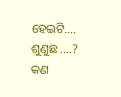ହେଇଟି…. ଶୁଣୁଛ ….? କଣ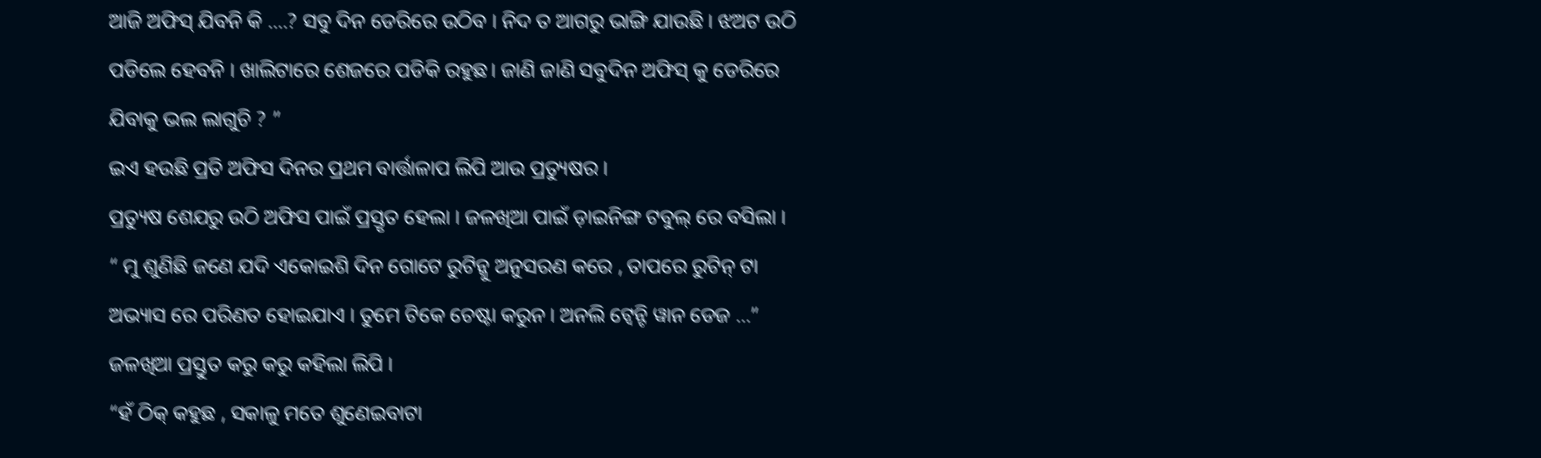ଆଜି ଅଫିସ୍ ଯିବନି କି ….? ସବୁ ଦିନ ଡେରିରେ ଉଠିବ । ନିଦ ତ ଆଗରୁ ଭାଙ୍ଗି ଯାଉଛି । ଝଅଟ ଉଠି ପଡିଲେ ହେବନି । ଖାଲିଟାରେ ଶେଜରେ ପଡିକି ରହୁଛ। ଜାଣି ଜାଣି ସବୁଦିନ ଅଫିସ୍ କୁ ଡେରିରେ ଯିବାକୁ ଭଲ ଲାଗୁଚି ? ”
ଇଏ ହଉଛି ପ୍ରତି ଅଫିସ ଦିନର ପ୍ରଥମ ବାର୍ତ୍ତାଳାପ ଲିପି ଆଉ ପ୍ରତ୍ୟୁଷର ।
ପ୍ରତ୍ୟୁଷ ଶେଯରୁ ଉଠି ଅଫିସ ପାଇଁ ପ୍ରସ୍ତୃତ ହେଲା । ଜଳଖିଆ ପାଇଁ ଡ଼ାଇନିଙ୍ଗ ଟବୁଲ୍ ରେ ବସିଲା ।
“ ମୁ ଶୁଣିଛି ଜଣେ ଯଦି ଏକୋଇଶି ଦିନ ଗୋଟେ ରୁଟିନ୍କୁ ଅନୁସରଣ କରେ , ତାପରେ ରୁଟିନ୍ ଟା ଅଭ୍ୟାସ ରେ ପରିଣତ ହୋଇଯାଏ । ତୁମେ ଟିକେ ଚେଷ୍ଟା କରୁନ । ଅନଲି ଟ୍ୱେନ୍ଟି ୱାନ ଡେଜ …” ଜଳଖିଆ ପ୍ରସ୍ତୁତ କରୁ କରୁ କହିଲା ଲିପି ।
“ହଁ ଠିକ୍ କହୁଛ , ସକାଳୁ ମତେ ଶୁଣେଇବାଟା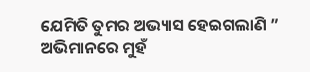ଯେମିତି ତୁମର ଅଭ୍ୟାସ ହେଇଗଲାଣି ”
ଅଭିମାନରେ ମୁହଁ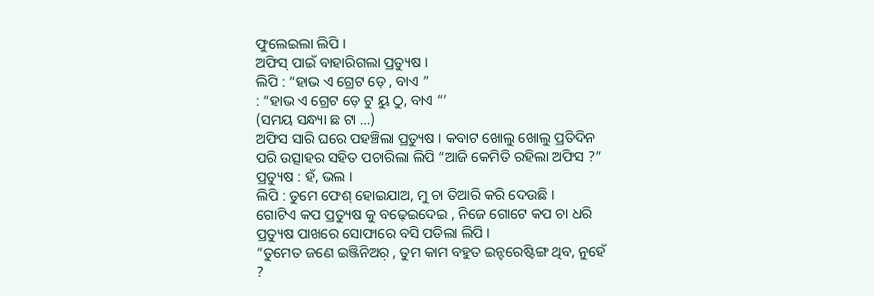ଫୁଲେଇଲା ଲିପି ।
ଅଫିସ୍ ପାଇଁ ବାହାରିଗଲା ପ୍ରତ୍ୟୁଷ ।
ଲିପି : “ହାଭ ଏ ଗ୍ରେଟ ଡ଼େ , ବାଏ ”
: “ହାଭ ଏ ଗ୍ରେଟ ଡ଼େ ଟୁ ୟୁ ଠୁ, ବାଏ “‘
(ସମୟ ସନ୍ଧ୍ୟା ଛ ଟା …)
ଅଫିସ ସାରି ଘରେ ପହଞ୍ଚିଲା ପ୍ରତ୍ୟୁଷ । କବାଟ ଖୋଲୁ ଖୋଲୁ ପ୍ରତିଦିନ ପରି ଉତ୍ସାହର ସହିତ ପଚାରିଲା ଲିପି “ଆଜି କେମିତି ରହିଲା ଅଫିସ ?”
ପ୍ରତ୍ୟୁଷ : ହଁ, ଭଲ ।
ଲିପି : ତୁମେ ଫେଶ୍ ହୋଇଯାଅ, ମୁ ଚା ତିଆରି କରି ଦେଉଛି ।
ଗୋଟିଏ କପ ପ୍ରତ୍ୟୁଷ କୁ ବଢ଼େଇଦେଇ , ନିଜେ ଗୋଟେ କପ ଚା ଧରି ପ୍ରତ୍ୟୁଷ ପାଖରେ ସୋଫାରେ ବସି ପଡିଲା ଲିପି ।
“ତୁମେତ ଜଣେ ଇଞ୍ଜିନିଅର଼ , ତୁମ କାମ ବହୁତ ଇନ୍ଟରେଷ୍ଟିଙ୍ଗ ଥିବ, ନୁହେଁ ?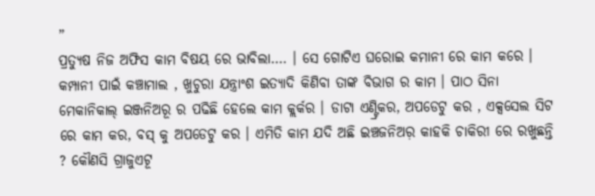”
ପ୍ରତ୍ୟୁଷ ନିଜ ଅଫିସ କାମ ବିଷୟ ରେ ଭାବିଲା…. । ସେ ଗୋଟିଏ ଘରୋଇ କମାନୀ ରେ କାମ କରେ । କମ୍ପାନୀ ପାଇଁ କଞ୍ଚାମାଲ , ଖୁଚୁରା ଯନ୍ତ୍ରାଂଶ ଇତ୍ୟାଦି କିଣିବା ତାଙ୍କ ବିଭାଗ ର କାମ । ପାଠ ସିନା ମେକାନିକାଲ୍ ଇଞ୍ଜନିଅରୂ ର ପଢିଛି ହେଲେ କାମ କ୍ଲର୍କର । ଡାଟା ଏଣ୍ଟ୍ରିକର, ଅପଡେଟୁ କର , ଏକ୍ସସେଲ ସିଟ ରେ କାମ କର, ବସ୍ କୁ ଅପଡେଟୁ କର । ଏମିତି କାମ ଯଦି ଅଛି ଇଞ୍ଚଜନିଅର଼ କାହକି ଚାକିରୀ ରେ ରଖୁଛନ୍ତି ? କୌଣସି ଗ୍ରାଜୁଏଟୂ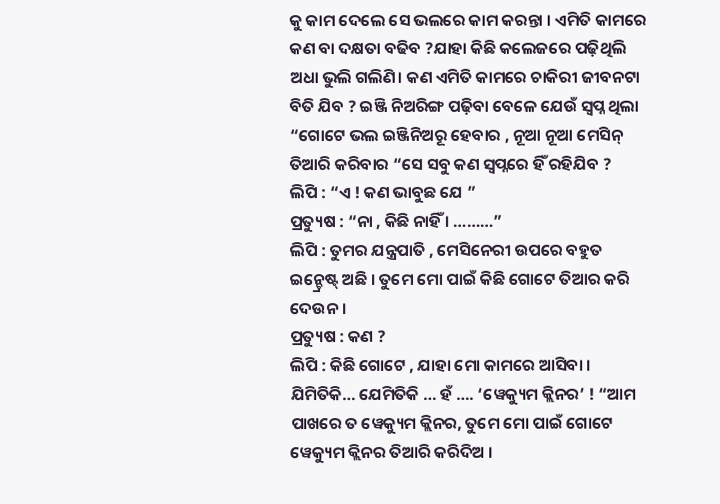କୁ କାମ ଦେଲେ ସେ ଭଲରେ କାମ କରନ୍ତା । ଏମିତି କାମରେ କଣ ବା ଦକ୍ଷତା ବଢିବ ?ଯାହା କିଛି କଲେଜରେ ପଢ଼ିଥିଲି ଅଧା ଭୁଲି ଗଲିଣି। କଣ ଏମିତି କାମରେ ଚାକିରୀ ଜୀବନଟା ବିତି ଯିବ ? ଇଞ୍ଜି ନିଅରିଙ୍ଗ ପଢ଼ିବା ବେଳେ ଯେଉଁ ସ୍ୱପ୍ନ ଥିଲା “ଗୋଟେ ଭଲ ଇଞ୍ଜିନିଅରୂ ହେବାର , ନୂଆ ନୂଆ ମେସିନ୍ ତିଆରି କରିବାର “ସେ ସବୁ କଣ ସ୍ୱପ୍ନରେ ହିଁ ରହିଯିବ ?
ଲିପି : “ଏ ! କଣ ଭାବୁଛ ଯେ ”
ପ୍ରତ୍ୟୁଷ : “ନା , କିଛି ନାହିଁ । ………”
ଲିପି : ତୁମର ଯନ୍ତ୍ରପାତି , ମେସିନେରୀ ଉପରେ ବହୁତ ଇନ୍ଚ୍ରେଷ୍ଟ୍ ଅଛି । ତୁମେ ମୋ ପାଇଁ କିଛି ଗୋଟେ ତିଆର କରି ଦେଉନ ।
ପ୍ରତ୍ୟୁଷ : କଣ ?
ଲିପି : କିଛି ଗୋଟେ , ଯାହା ମୋ କାମରେ ଆସିବା । ଯିମିତିକି… ଯେମିତିକି … ହଁ …. ‘ୱେକ୍ୟୁମ କ୍ଲିନର’ ! “ଆମ ପାଖରେ ତ ୱେକ୍ୟୁମ କ୍ଲିନର, ତୁମେ ମୋ ପାଇଁ ଗୋଟେ ୱେକ୍ୟୁମ କ୍ଲିନର ତିଆରି କରିଦିଅ ।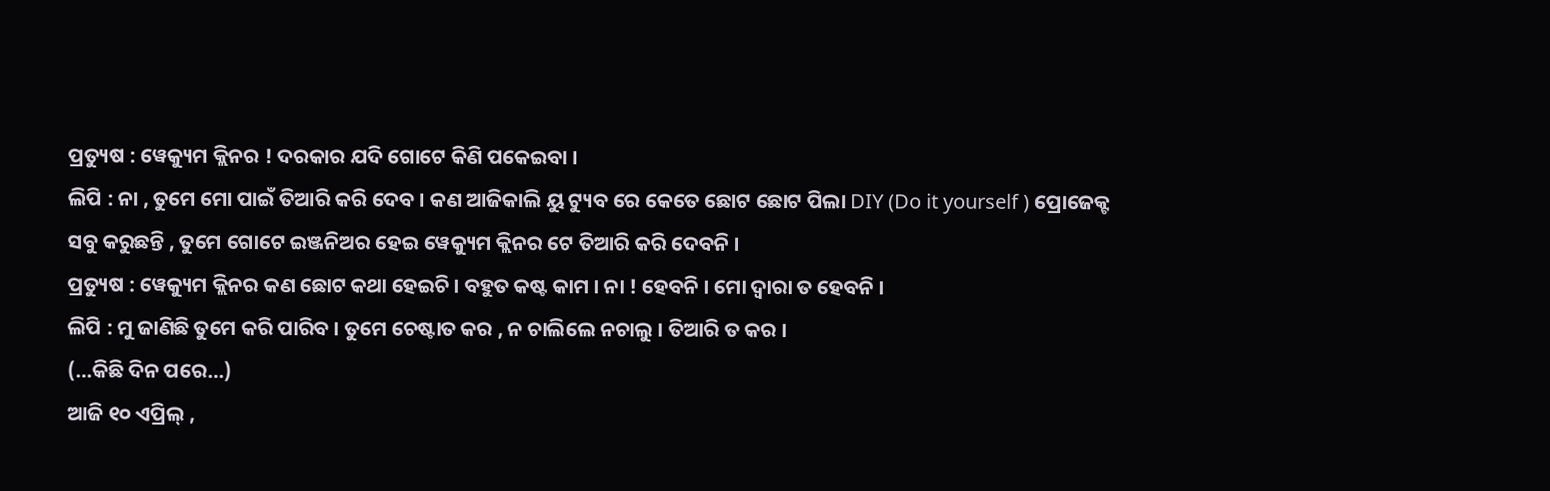ପ୍ରତ୍ୟୁଷ : ୱେକ୍ୟୁମ କ୍ଲିନର ! ଦରକାର ଯଦି ଗୋଟେ କିଣି ପକେଇବା ।
ଲିପି : ନା , ତୁମେ ମୋ ପାଇଁ ତିଆରି କରି ଦେବ । କଣ ଆଜିକାଲି ୟୁ ଟ୍ୟୁବ ରେ କେତେ ଛୋଟ ଛୋଟ ପିଲା DIY (Do it yourself ) ପ୍ରୋଜେକ୍ଟ ସବୁ କରୁଛନ୍ତି , ତୁମେ ଗୋଟେ ଇଞ୍ଜନିଅର ହେଇ ୱେକ୍ୟୁମ କ୍ଲିନର ଟେ ତିଆରି କରି ଦେବନି ।
ପ୍ରତ୍ୟୁଷ : ୱେକ୍ୟୁମ କ୍ଲିନର କଣ ଛୋଟ କଥା ହେଇଚି । ବହୁତ କଷ୍ଟ କାମ । ନା ! ହେବନି । ମୋ ଦ୍ୱାରା ତ ହେବନି ।
ଲିପି : ମୁ ଜାଣିଛି ତୁମେ କରି ପାରିବ । ତୁମେ ଚେଷ୍ଟାତ କର , ନ ଚାଲିଲେ ନଚାଲୁ । ତିଆରି ତ କର ।
(…କିଛି ଦିନ ପରେ…)
ଆଜି ୧୦ ଏପ୍ରିଲ୍ ,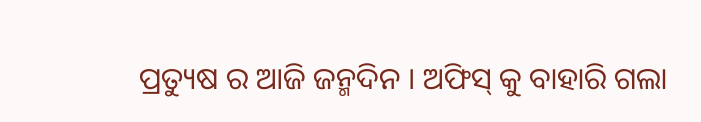ପ୍ରତ୍ୟୁଷ ର ଆଜି ଜନ୍ମଦିନ । ଅଫିସ୍ କୁ ବାହାରି ଗଲା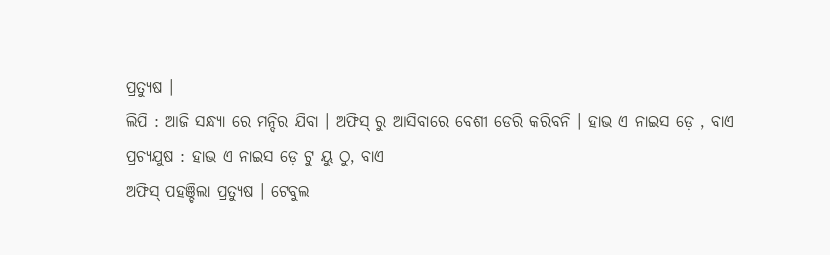ପ୍ରତ୍ୟୁଷ ।
ଲିପି : ଆଜି ସନ୍ଧ୍ୟା ରେ ମନ୍ଦିର ଯିବା । ଅଫିସ୍ ରୁ ଆସିବାରେ ବେଶୀ ଡେରି କରିବନି । ହାଭ ଏ ନାଇସ ଡ଼େ , ବାଏ
ପ୍ରଚ୍ୟଯୁଷ : ହାଭ ଏ ନାଇସ ଡ଼େ ଟୁ ୟୁ ଠୁ, ବାଏ
ଅଫିସ୍ ପହଞ୍ଚିଲା ପ୍ରତ୍ୟୁଷ । ଟେବୁଲ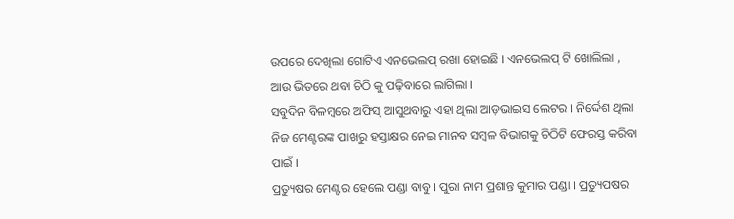ଉପରେ ଦେଖିଲା ଗୋଟିଏ ଏନଭେଲପ୍ ରଖା ହୋଇଛି । ଏନଭେଲପ୍ ଟି ଖୋଲିଲା , ଆଉ ଭିତରେ ଥବା ଚିଠି କୁ ପଢ଼ିବାରେ ଲାଗିଲା ।
ସବୁଦିନ ବିଳମ୍ବରେ ଅଫିସ୍ ଆସୁଥବାରୁ ଏହା ଥିଲା ଆଡ଼ଭାଇସ ଲେଟର । ନିର୍ଦ୍ଦେଶ ଥିଲା ନିଜ ମେଣ୍ଟରଙ୍କ ପାଖରୁ ହସ୍ତାକ୍ଷର ନେଇ ମାନବ ସମ୍ବଳ ବିଭାଗକୁ ଚିଠିଟି ଫେରସ୍ତ କରିବା ପାଇଁ ।
ପ୍ରତ୍ୟୁଷର ମେଣ୍ଟର ହେଲେ ପଣ୍ଡା ବାବୁ । ପୁରା ନାମ ପ୍ରଶାନ୍ତ କୁମାର ପଣ୍ଡା । ପ୍ରତ୍ୟୁପଷର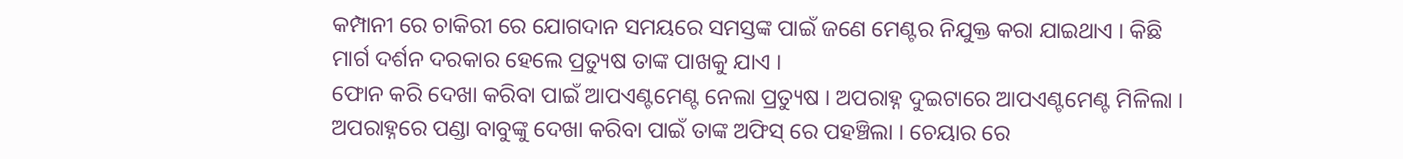କମ୍ପାନୀ ରେ ଚାକିରୀ ରେ ଯୋଗଦାନ ସମୟରେ ସମସ୍ତଙ୍କ ପାଇଁ ଜଣେ ମେଣ୍ଟର ନିଯୁକ୍ତ କରା ଯାଇଥାଏ । କିଛି ମାର୍ଗ ଦର୍ଶନ ଦରକାର ହେଲେ ପ୍ରତ୍ୟୁଷ ତାଙ୍କ ପାଖକୁ ଯାଏ ।
ଫୋନ କରି ଦେଖା କରିବା ପାଇଁ ଆପଏଣ୍ଟମେଣ୍ଟ ନେଲା ପ୍ରତ୍ୟୁଷ । ଅପରାହ୍ନ ଦୁଇଟାରେ ଆପଏଣ୍ଟମେଣ୍ଟ ମିଳିଲା ।
ଅପରାହ୍ନରେ ପଣ୍ଡା ବାବୁଙ୍କୁ ଦେଖା କରିବା ପାଇଁ ତାଙ୍କ ଅଫିସ୍ ରେ ପହଞ୍ଚିଲା । ଚେୟାର ରେ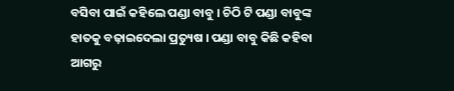ବସିବା ପାଇଁ କହିଲେ ପଣ୍ଡା ବାବୁ । ଚିଠି ଟି ପଣ୍ଡା ବାବୁଙ୍କ ହାତକୁ ବଢ଼ାଇଦେଲା ପ୍ରତ୍ୟୁଷ । ପଣ୍ଡା ବାବୁ କିଛି କହିବା ଆଗରୁ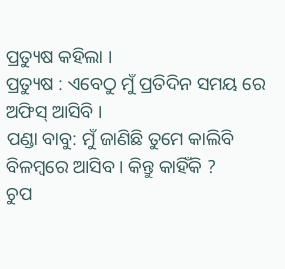ପ୍ରତ୍ୟୁଷ କହିଲା ।
ପ୍ରତ୍ୟୁଷ : ଏବେଠୁ ମୁଁ ପ୍ରତିଦିନ ସମୟ ରେ ଅଫିସ୍ ଆସିବି ।
ପଣ୍ଡା ବାବୁ: ମୁଁ ଜାଣିଛି ତୁମେ କାଲିବି ବିଳମ୍ବରେ ଆସିବ । କିନ୍ତୁ କାହିଁକି ?
ଚୁପ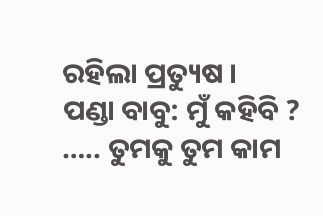ରହିଲା ପ୍ରତ୍ୟୁଷ ।
ପଣ୍ଡା ବାବୁ: ମୁଁ କହିବି ? ….. ତୁମକୁ ତୁମ କାମ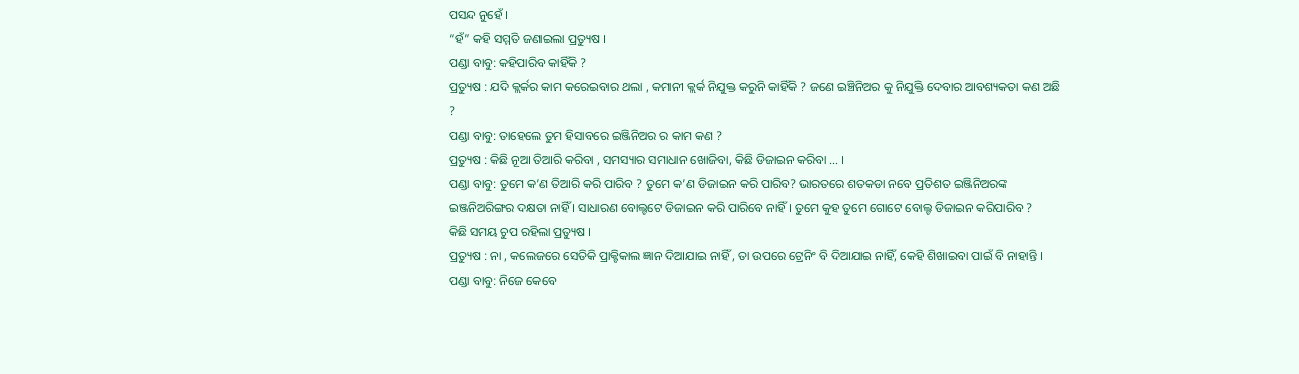ପସନ୍ଦ ନୁହେଁ ।
“ହଁ” କହି ସମ୍ମତି ଜଣାଇଲା ପ୍ରତ୍ୟୁଷ ।
ପଣ୍ଡା ବାବୁ: କହିପାରିବ କାହିଁକି ?
ପ୍ରତ୍ୟୁଷ : ଯଦି କ୍ଲର୍କର କାମ କରେଇବାର ଥଲା , କମାନୀ କ୍ଲର୍କ ନିଯୁକ୍ତ କରୁନି କାହିଁକି ? ଜଣେ ଇଞ୍ଚିନିଅର କୁ ନିଯୁକ୍ତି ଦେବାର ଆବଶ୍ୟକତା କଣ ଅଛି ?
ପଣ୍ଡା ବାବୁ: ତାହେଲେ ତୁମ ହିସାବରେ ଇଞ୍ଜିନିଅର ର କାମ କଣ ?
ପ୍ରତ୍ୟୁଷ : କିଛି ନୂଆ ତିଆରି କରିବା , ସମସ୍ୟାର ସମାଧାନ ଖୋଜିବା, କିଛି ଡିଜାଇନ କରିବା … ।
ପଣ୍ଡା ବାବୁ: ତୁମେ କ’ଣ ତିଆରି କରି ପାରିବ ? ତୁମେ କ’ଣ ଡିଜାଇନ କରି ପାରିବ? ଭାରତରେ ଶତକଡା ନବେ ପ୍ରତିଶତ ଇଞ୍ଜିନିଅରଙ୍କ ଇଞ୍ଜନିଅରିଙ୍ଗର ଦକ୍ଷତା ନାହିଁ । ସାଧାରଣ ବୋଲ୍ଟଟେ ଡିଜାଇନ କରି ପାରିବେ ନାହିଁ । ତୁମେ କୁହ ତୁମେ ଗୋଟେ ବୋଲ୍ଟ ଡିଜାଇନ କରିପାରିବ ?
କିଛି ସମୟ ଚୁପ ରହିଲା ପ୍ରତ୍ୟୁଷ ।
ପ୍ରତ୍ୟୁଷ : ନା , କଲେଜରେ ସେତିକି ପ୍ରାକ୍ଟିକାଲ ଜ୍ଞାନ ଦିଆଯାଇ ନାହିଁ , ତା ଉପରେ ଟ୍ରେନିଂ ବି ଦିଆଯାଇ ନାହିଁ, କେହି ଶିଖାଇବା ପାଇଁ ବି ନାହାନ୍ତି ।
ପଣ୍ଡା ବାବୁ: ନିଜେ କେବେ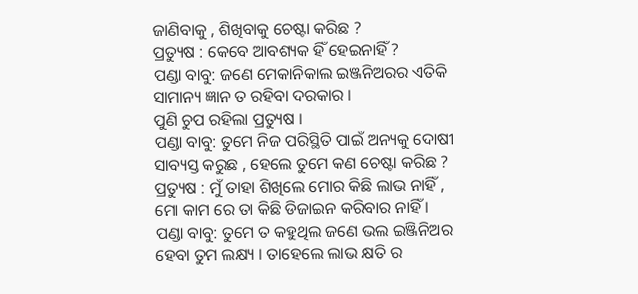ଜାଣିବାକୁ , ଶିଖିବାକୁ ଚେଷ୍ଟା କରିଛ ?
ପ୍ରତ୍ୟୁଷ : କେବେ ଆବଶ୍ୟକ ହିଁ ହେଇନାହିଁ ?
ପଣ୍ଡା ବାବୁ: ଜଣେ ମେକାନିକାଲ ଇଞ୍ଜନିଅରର ଏତିକି ସାମାନ୍ୟ ଜ୍ଞାନ ତ ରହିବା ଦରକାର ।
ପୁଣି ଚୁପ ରହିଲା ପ୍ରତ୍ୟୁଷ ।
ପଣ୍ଡା ବାବୁ: ତୁମେ ନିଜ ପରିସ୍ଥିତି ପାଇଁ ଅନ୍ୟକୁ ଦୋଷୀ ସାବ୍ୟସ୍ତ କରୁଛ , ହେଲେ ତୁମେ କଣ ଚେଷ୍ଟା କରିଛ ?
ପ୍ରତ୍ୟୁଷ : ମୁଁ ତାହା ଶିଖିଲେ ମୋର କିଛି ଲାଭ ନାହିଁ , ମୋ କାମ ରେ ତା କିଛି ଡିଜାଇନ କରିବାର ନାହିଁ ।
ପଣ୍ଡା ବାବୁ: ତୁମେ ତ କହୁଥିଲ ଜଣେ ଭଲ ଇଞ୍ଜିନିଅର ହେବା ତୁମ ଲକ୍ଷ୍ୟ । ତାହେଲେ ଲାଭ କ୍ଷତି ର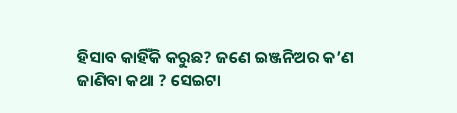ହିସାବ କାହିଁକି କରୁଛ? ଜଣେ ଇଞ୍ଜନିଅର କ’ଣ ଜାଣିବା କଥା ? ସେଇଟା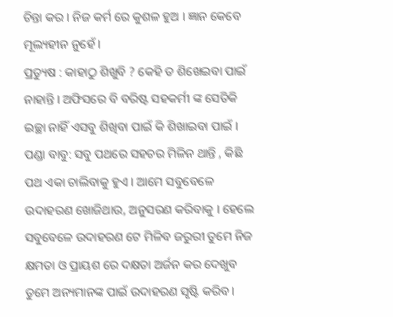ଚିନ୍ତା କର । ନିଜ କର୍ମ ରେ କୁଶଳ ହୁଅ । ଜ୍ଞାନ କେବେ ମୂଲ୍ୟହୀନ ନୁହେଁ ।
ପ୍ରତ୍ୟୁଷ : କାହାଠୁ ଶିଖୁବି ? କେହି ତ ଶିଖେଇବା ପାଇଁ ନାହାନ୍ତି । ଅଫିସରେ ବି ବରିଷ୍ଟ ସହକର୍ମୀ ଙ୍କ ସେତିକି ଇଚ୍ଛା ନାହିଁ ଏସବୁ ଶିଖିବା ପାଇଁ କି ଶିଖାଇବା ପାଇଁ ।
ପଣ୍ଡା ବାବୁ: ସବୁ ପଥରେ ସହଚର ମିଳିନ ଥାନ୍ତି , କିଛି ପଥ ଏକା ଚାଲିବାକୁ ହୁଏ । ଆମେ ସବୁବେଳେ ଉଦାହରଣ ଖୋଜିଥାଉ, ଅନୁସରଣ କରିବାକୁ । ହେଲେ ସବୁବେଳେ ଉଦାହରଣ ଟେ ମିଳିବ ଜରୁରୀ ତୁମେ ନିଜ କ୍ଷମତା ଓ ପ୍ରାୟଶ ରେ ଦକ୍ଷତା ଅର୍ଜନ କର ଦେଖୁବ ତୁମେ ଅନ୍ୟମାନଙ୍କ ପାଇଁ ଉଦାହରଣ ସୃଷ୍ଟି କରିବ ।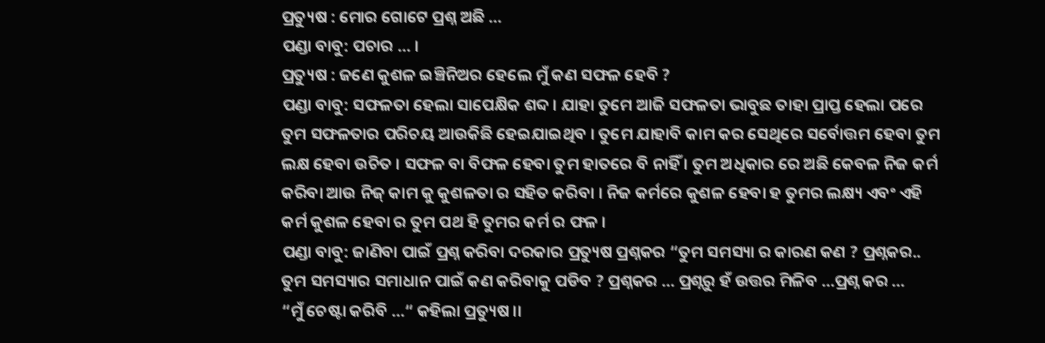ପ୍ରତ୍ୟୁଷ : ମୋର ଗୋଟେ ପ୍ରଶ୍ନ ଅଛି …
ପଣ୍ଡା ବାବୁ: ପଚାର … ।
ପ୍ରତ୍ୟୁଷ : ଜଣେ କୁଶଳ ଇଞ୍ଚିନିଅର ହେଲେ ମୁଁ କଣ ସଫଳ ହେବି ?
ପଣ୍ଡା ବାବୁ: ସଫଳତା ହେଲା ସାପେକ୍ଷିକ ଶବ୍ଦ । ଯାହା ତୁମେ ଆଜି ସଫଳତା ଭାବୁଛ ତାହା ପ୍ରାପ୍ତ ହେଲା ପରେ ତୁମ ସଫଳତାର ପରିଚୟ ଆଉକିଛି ହେଇଯାଇଥିବ । ତୁମେ ଯାହାବି କାମ କର ସେଥିରେ ସର୍ବୋତ୍ତମ ହେବା ତୁମ ଲକ୍ଷ ହେବା ଉଚିତ । ସଫଳ ବା ବିଫଳ ହେବା ତୁମ ହାତରେ ବି ନାହିଁ । ତୁମ ଅଧିକାର ରେ ଅଛି କେବଳ ନିଜ କର୍ମ କରିବା ଆଉ ନିଜ୍ କାମ କୁ କୁଶଳତା ର ସହିତ କରିବା । ନିଜ କର୍ମରେ କୁଶଳ ହେବା ହ ତୁମର ଲକ୍ଷ୍ୟ ଏବଂ ଏହି କର୍ମ କୁଶଳ ହେବା ର ତୁମ ପଥ ହି ତୁମର କର୍ମ ର ଫଳ ।
ପଣ୍ଡା ବାବୁ: ଜାଣିବା ପାଇଁ ପ୍ରଶ୍ନ କରିବା ଦରକାର ପ୍ରତ୍ୟୁଷ ପ୍ରଶ୍ନକର “ତୁମ ସମସ୍ୟା ର କାରଣ କଣ ? ପ୍ରଶ୍ନକର.. ତୁମ ସମସ୍ୟାର ସମାଧାନ ପାଇଁ କଣ କରିବାକୁ ପଡିବ ? ପ୍ରଶ୍ନକର … ପ୍ରଶ୍ନରୁ ହଁ ଉତ୍ତର ମିଳିବ …ପ୍ରଶ୍ନ କର …
“ମୁଁ ଚେଷ୍ଟା କରିବି …“ କହିଲା ପ୍ରତ୍ୟୁଷ ।।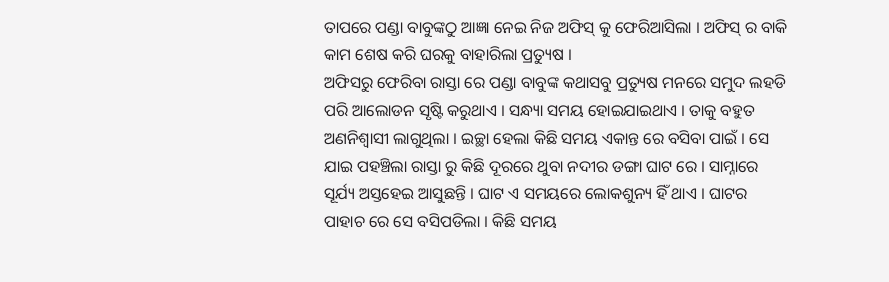ତାପରେ ପଣ୍ଡା ବାବୁଙ୍କଠୁ ଆଜ୍ଞା ନେଇ ନିଜ ଅଫିସ୍ କୁ ଫେରିଆସିଲା । ଅଫିସ୍ ର ବାକି କାମ ଶେଷ କରି ଘରକୁ ବାହାରିଲା ପ୍ରତ୍ୟୁଷ ।
ଅଫିସରୁ ଫେରିବା ରାସ୍ତା ରେ ପଣ୍ଡା ବାବୁଙ୍କ କଥାସବୁ ପ୍ରତ୍ୟୁଷ ମନରେ ସମୁଦ ଲହଡି ପରି ଆଲୋଡନ ସୃଷ୍ଟି କରୁଥାଏ । ସନ୍ଧ୍ୟା ସମୟ ହୋଇଯାଇଥାଏ । ତାକୁ ବହୁତ ଅଣନିଶ୍ୱାସୀ ଲାଗୁଥିଲା । ଇଚ୍ଛା ହେଲା କିଛି ସମୟ ଏକାନ୍ତ ରେ ବସିବା ପାଇଁ । ସେ ଯାଇ ପହଞ୍ଚିଲା ରାସ୍ତା ରୁ କିଛି ଦୂରରେ ଥୁବା ନଦୀର ଡଙ୍ଗା ଘାଟ ରେ । ସାମ୍ନାରେ ସୂର୍ଯ୍ୟ ଅସ୍ତହେଇ ଆସୁଛନ୍ତି । ଘାଟ ଏ ସମୟରେ ଲୋକଶୁନ୍ୟ ହିଁ ଥାଏ । ଘାଟର ପାହାଚ ରେ ସେ ବସିପଡିଲା । କିଛି ସମୟ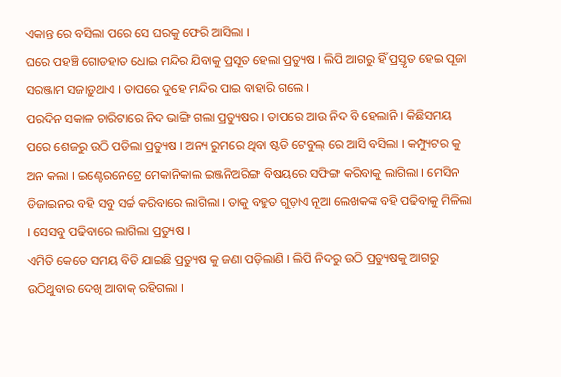ଏକାନ୍ତ ରେ ବସିଲା ପରେ ସେ ଘରକୁ ଫେରି ଆସିଲା ।
ଘରେ ପହଞ୍ଚି ଗୋଡହାତ ଧୋଇ ମନ୍ଦିର ଯିବାକୁ ପ୍ରସୂତ ହେଲା ପ୍ରତ୍ୟୁଷ । ଲିପି ଆଗରୁ ହିଁ ପ୍ରସ୍ତୃତ ହେଇ ପୂଜା ସରଞ୍ଜାମ ସଜାଡ଼ୁଥାଏ । ତାପରେ ଦୁହେ ମନ୍ଦିର ପାଇ ବାହାରି ଗଲେ ।
ପରଦିନ ସକାଳ ଚାରିଟାରେ ନିଦ ଭାଙ୍ଗି ଗଲା ପ୍ରତ୍ୟୁଷର । ତାପରେ ଆଉ ନିଦ ବି ହେଲାନି । କିଛିସମୟ ପରେ ଶେଜରୁ ଉଠି ପଡିଲା ପ୍ରତ୍ୟୁଷ । ଅନ୍ୟ ରୁମରେ ଥିବା ଷ୍ଟଡି ଟେବୁଲ୍ ରେ ଆସି ବସିଲା । କମ୍ପ୍ୟୁଟର କୁ ଅନ କଲା । ଇଣ୍ଟେରନେଟ୍ରେ ମେକାନିକାଲ ଇଞ୍ଜନିଅରିଙ୍ଗ ବିଷୟରେ ସଫିଙ୍ଗ କରିବାକୁ ଲାଗିଲା । ମେସିନ ଡିଜାଇନର ବହି ସବୁ ସର୍ଚ୍ଚ କରିବାରେ ଲାଗିଲା । ତାକୁ ବହୁତ ଗୁଡ଼ାଏ ନୂଆ ଲେଖକଙ୍କ ବହି ପଢିବାକୁ ମିଳିଲା । ସେସବୁ ପଢିବାରେ ଲାଗିଲା ପ୍ରତ୍ୟୁଷ ।
ଏମିତି କେତେ ସମୟ ବିତି ଯାଇଛି ପ୍ରତ୍ୟୁଷ କୁ ଜଣା ପଡ଼ିଲାଣି । ଲିପି ନିଦରୁ ଉଠି ପ୍ରତ୍ୟୁଷକୁ ଆଗରୁ ଉଠିଥୁବାର ଦେଖି ଆବାକ୍ ରହିଗଲା ।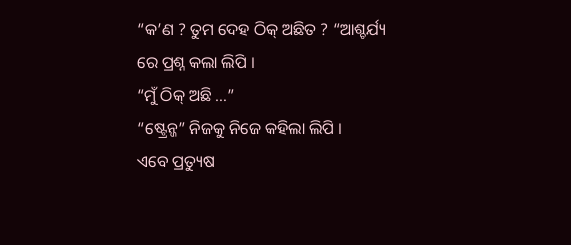“କ’ଣ ? ତୁମ ଦେହ ଠିକ୍ ଅଛିତ ? “ଆଶ୍ଚର୍ଯ୍ୟ ରେ ପ୍ରଶ୍ନ କଲା ଲିପି ।
“ମୁଁ ଠିକ୍ ଅଛି …”
“ଷ୍ଟ୍ରେନ୍ଜ” ନିଜକୁ ନିଜେ କହିଲା ଲିପି ।
ଏବେ ପ୍ରତ୍ୟୁଷ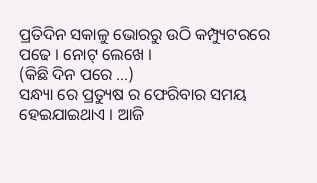ପ୍ରତିଦିନ ସକାଳୁ ଭୋରରୁ ଉଠି କମ୍ପ୍ୟୁଟରରେ ପଢେ । ନୋଟ୍ ଲେଖେ ।
(କିଛି ଦିନ ପରେ …)
ସନ୍ଧ୍ୟା ରେ ପ୍ରତ୍ୟୁଷ ର ଫେରିବାର ସମୟ ହେଇଯାଇଥାଏ । ଆଜି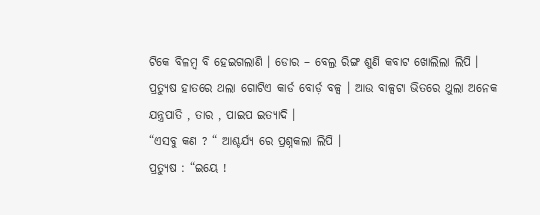ଟିକେ ବିଳମ୍ବ ବି ହେଇଗଲାଣି । ଡୋର – ବେଲ୍ର ରିଙ୍ଗ ଶୁଣି କବାଟ ଖୋଲିଲା ଲିପି ।
ପ୍ରତ୍ୟୁଷ ହାତରେ ଥଲା ଗୋଟିଏ କାର୍ଡ ବୋର୍ଡ଼ ବଳ୍ସ । ଆଉ ବାଳ୍ସଟା ଭିତରେ ଥୁଲା ଅନେକ ଯନ୍ତ୍ରପାତି , ତାର , ପାଇପ ଇତ୍ୟାଦି ।
“ଏସବୁ କଣ ? “ ଆଶ୍ଚର୍ଯ୍ୟ ରେ ପ୍ରଶ୍ନକଲା ଲିପି ।
ପ୍ରତ୍ୟୁଷ : “ଇୟେ !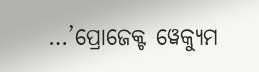…’ପ୍ରୋଜେକ୍ଟ ୱେକ୍ୟୁମ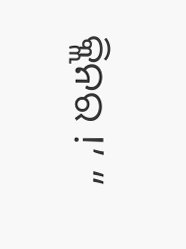କ୍ଲିନର !’ “